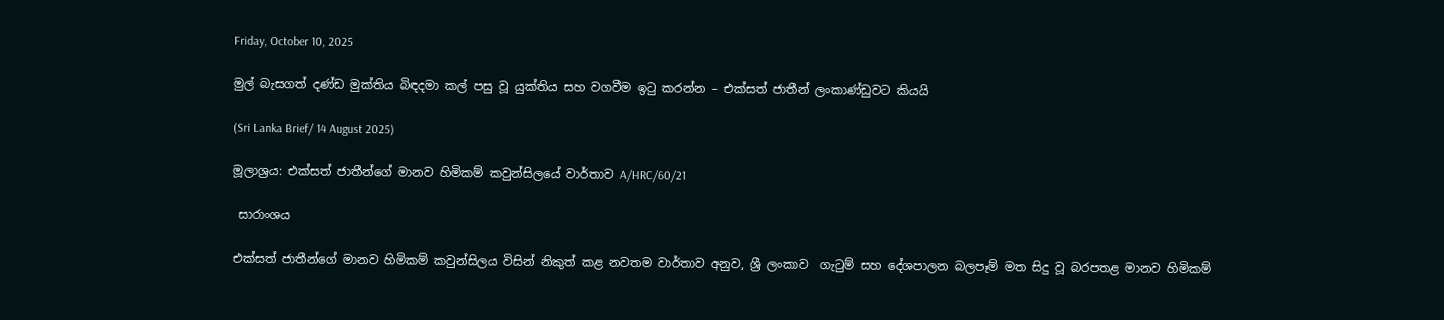Friday, October 10, 2025

මුල් බැසගත් දණ්ඩ මුක්තිය බිඳදමා කල් පසු වූ යුක්තිය සහ වගවීම ඉටු කරන්න – එක්සත් ජාතීන් ලංකාණ්ඩුවට කියයි

(Sri Lanka Brief/ 14 August 2025)

මූලාශ්‍රය: එක්සත් ජාතීන්ගේ මානව හිමිකම් කවුන්සිලයේ වාර්තාව A/HRC/60/21

 සාරාංශය

එක්සත් ජාතීන්ගේ මානව හිමිකම් කවුන්සිලය විසින් නිකුත් කළ නවතම වාර්තාව අනුව, ශ්‍රී ලංකාව  ගැටුම් සහ දේශපාලන බලපෑම් මත සිදු වූ බරපතළ මානව හිමිකම්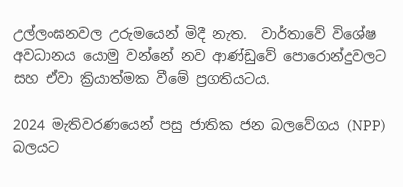උල්ලංඝනවල උරුමයෙන් මිදී නැත.  වාර්තාවේ විශේෂ අවධානය යොමු වන්නේ නව ආණ්ඩුවේ පොරොන්දුවලට සහ ඒවා ක්‍රියාත්මක වීමේ ප්‍රගතියටය.

2024 මැතිවරණයෙන් පසු ජාතික ජන බලවේගය (NPP) බලයට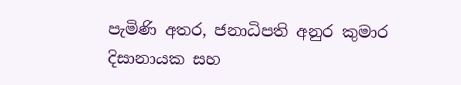පැමිණි අතර, ජනාධිපති අනුර කුමාර දිසානායක සහ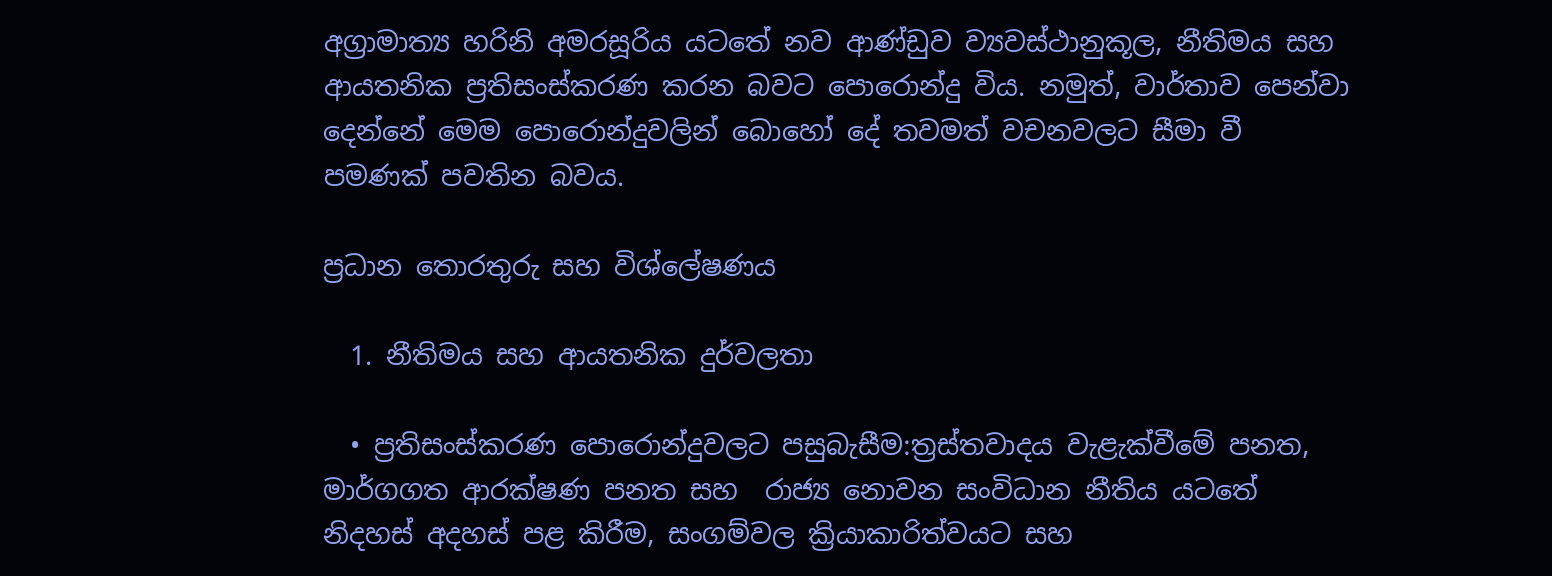අග්‍රාමාත්‍ය හරිනි අමරසූරිය යටතේ නව ආණ්ඩුව ව්‍යවස්ථානුකූල, නීතිමය සහ ආයතනික ප්‍රතිසංස්කරණ කරන බවට පොරොන්දු විය. නමුත්, වාර්තාව පෙන්වා දෙන්නේ මෙම පොරොන්දුවලින් බොහෝ දේ තවමත් වචනවලට සීමා වී පමණක් පවතින බවය.

ප්‍රධාන තොරතුරු සහ විශ්ලේෂණය

  1. නීතිමය සහ ආයතනික දුර්වලතා

  • ප්‍රතිසංස්කරණ පොරොන්දුවලට පසුබැසීම:ත්‍රස්තවාදය වැළැක්වීමේ පනත, මාර්ගගත ආරක්ෂණ පනත සහ  රාජ්‍ය නොවන සංවිධාන නීතිය යටතේ නිදහස් අදහස් පළ කිරීම, සංගම්වල ක්‍රියාකාරිත්වයට සහ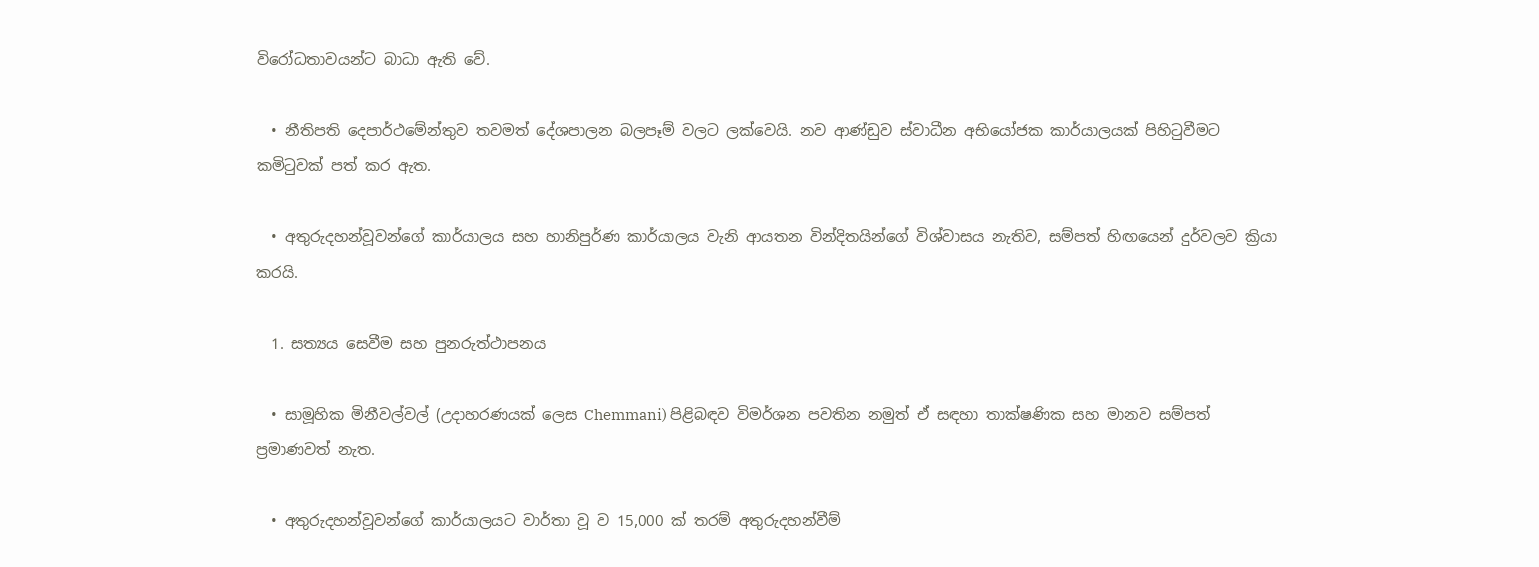විරෝධතාවයන්ට බාධා ඇති වේ.

  • නීතිපති දෙපාර්ථමේන්තුව තවමත් දේශපාලන බලපෑම් වලට ලක්වෙයි. නව ආණ්ඩුව ස්වාධීන අභියෝජක කාර්යාලයක් පිහිටුවීමට කමිටුවක් පත් කර ඇත.

  • අතුරුදහන්වූවන්ගේ කාර්යාලය සහ හානිපුර්ණ කාර්යාලය වැනි ආයතන වින්දිතයින්ගේ විශ්වාසය නැතිව, සම්පත් හිඟයෙන් දුර්වලව ක්‍රියා කරයි.

  1. සත්‍යය සෙවීම සහ පුනරුත්ථාපනය

  • සාමූහික මිනීවල්වල් (උදාහරණයක් ලෙස Chemmani) පිළිබඳව විමර්ශන පවතින නමුත් ඒ සඳහා තාක්ෂණික සහ මානව සම්පත් ප්‍රමාණවත් නැත.

  • අතුරුදහන්වූවන්ගේ කාර්යාලයට වාර්තා වූ ව 15,000 ක් තරම් අතුරුදහන්වීම්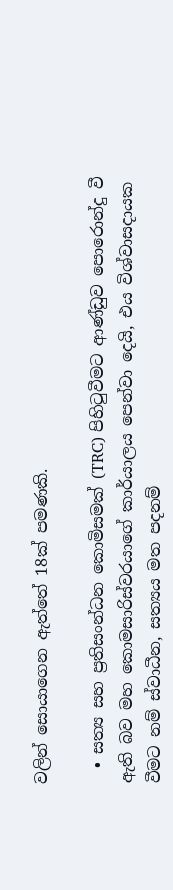වලින් සොයාගෙන ඇත්තේ 18ක් පමණකි.

  • සත්‍ය සහ ප්‍රතිසංන්ධන කොමිසමක් (TRC) පිහිටුවීමට ආණ්ඩුව පොරොන්දු වී ඇති බව මහ කොමසාරිස්වරයාගේ කාර්යාලය පෙන්වා දෙයි, එය විශ්වාසදායක වීමට නම් ස්වාධීන, සත්‍යය මත පදනම්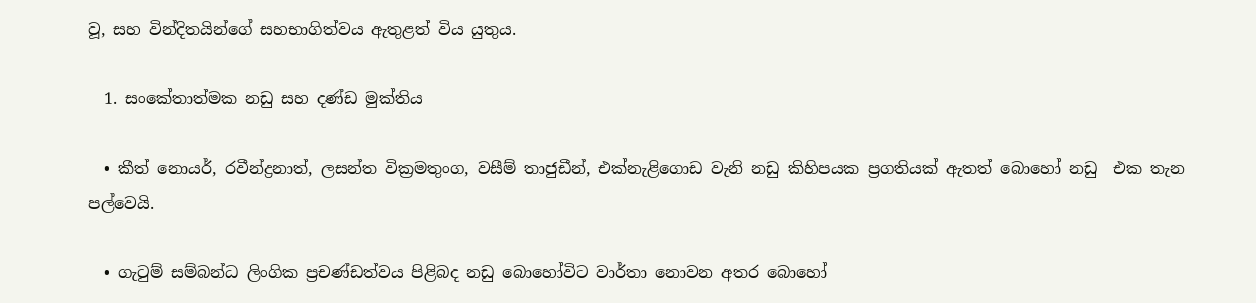වූ, සහ වින්දිතයින්ගේ සහභාගිත්වය ඇතුළත් විය යුතුය.

  1. සංකේතාත්මක නඩු සහ දණ්ඩ මුක්තිය

  • කීත් නොයර්, රවීන්ද්‍රනාත්, ලසන්ත වික්‍රමතුංග, වසීම් තාජුඩීන්, එක්නැළිගොඩ වැනි නඩු කිහිපයක ප්‍රගතියක් ඇතත් බොහෝ නඩු  එක තැන පල්වෙයි.

  • ගැටුම් සම්බන්ධ ලිංගික ප්‍රචණ්ඩත්වය පිළිබද නඩු බොහෝවිට වාර්තා නොවන අතර බොහෝ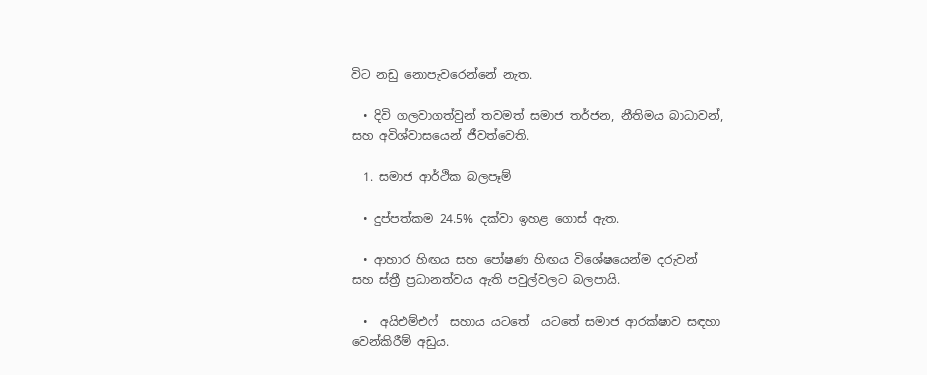විට නඩු නොපැවරෙන්නේ නැත.

  • දිවි ගලවාගත්වුන් තවමත් සමාජ තර්ජන, නීතිමය බාධාවන්, සහ අවිශ්වාසයෙන් ජීවත්වෙති.

  1. සමාජ ආර්ථික බලපෑම්

  • දුප්පත්කම 24.5% දක්වා ඉහළ ගොස් ඇත.

  • ආහාර හිඟය සහ පෝෂණ හිඟය විශේෂයෙන්ම දරුවන් සහ ස්ත්‍රී ප්‍රධානත්වය ඇති පවුල්වලට බලපායි.

  •  අයිඑම්එෆ්  සහාය යටතේ  යටතේ සමාජ ආරක්ෂාව සඳහා වෙන්කිරීම් අඩුය.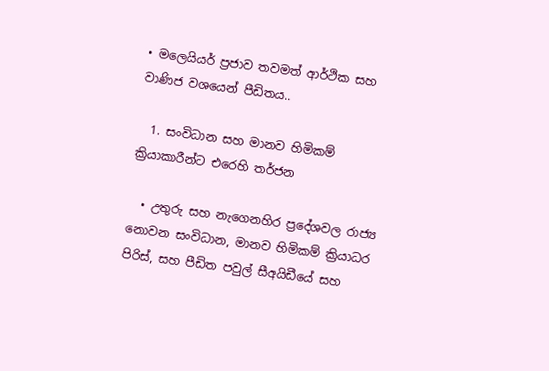• මලෙයියර් ප්‍රජාව තවමත් ආර්ථික සහ වාණිජ වශයෙන් පීඩිතය..

  1. සංවිධාන සහ මානව හිමිකම් ක්‍රියාකාරීන්ට එරෙහි තර්ජන

  • උතුරු සහ නැගෙනහිර ප්‍රදේශවල රාජ්‍ය නොවන සංවිධාන, මානව හිමිකම් ක්‍රියාධර පිරිස්, සහ පීඩිත පවුල් සීඅයිඩීයේ සහ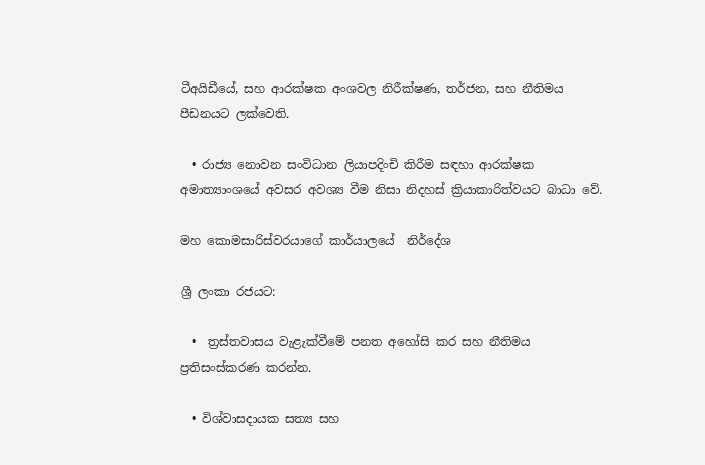ටීඅයිඩීයේ, සහ ආරක්ෂක අංශවල නිරීක්ෂණ, තර්ජන, සහ නීතිමය පීඩනයට ලක්වෙති.

  • රාජ්‍ය නොවන සංවිධාන ලියාපදිංචි කිරීම සඳහා ආරක්ෂක අමාත්‍යාංශයේ අවසර අවශ්‍ය වීම නිසා නිදහස් ක්‍රියාකාරිත්වයට බාධා වේ.

මහ කොමසාරිස්වරයාගේ කාර්යාලයේ  නිර්දේශ

ශ්‍රී ලංකා රජයට:

  •  ත්‍රස්තවාසය වැළැක්වීමේ පනත අහෝසි කර සහ නීතිමය ප්‍රතිසංස්කරණ කරන්න.

  • විශ්වාසදායක සත්‍ය සහ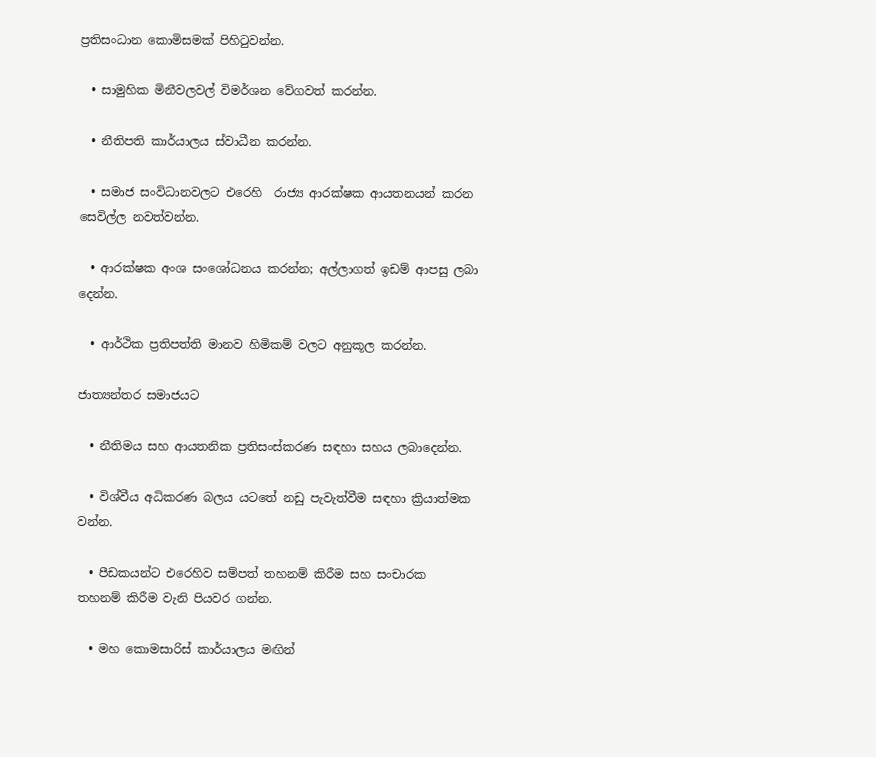ප්‍රතිසංධාන කොමිසමක් පිහිටුවන්න.

  • සාමුහික මිනීවලවල් විමර්ශන වේගවත් කරන්න.

  • නීතිපති කාර්යාලය ස්වාධීන කරන්න.

  • සමාජ සංවිධානවලට එරෙහි  රාජ්‍ය ආරක්ෂක ආයතනයන් කරන සෙවිල්ල නවත්වන්න.

  • ආරක්ෂක අංශ සංශෝධනය කරන්න; අල්ලාගත් ඉඩම් ආපසු ලබා දෙන්න.

  • ආර්ථික ප්‍රතිපත්ති මානව හිමිකම් වලට අනුකූල කරන්න.

ජාත්‍යන්තර සමාජයට

  • නීතිමය සහ ආයතනික ප්‍රතිසංස්කරණ සඳහා සහය ලබාදෙන්න.

  • විශ්වීය අධිකරණ බලය යටතේ නඩු පැවැත්වීම සඳහා ක්‍රියාත්මක වන්න.

  • පීඩකයන්ට එරෙහිව සම්පත් තහනම් කිරීම සහ සංචාරක  තහනම් කිරීම වැනි පියවර ගන්න.

  • මහ කොමසාරිස් කාර්යාලය මඟින්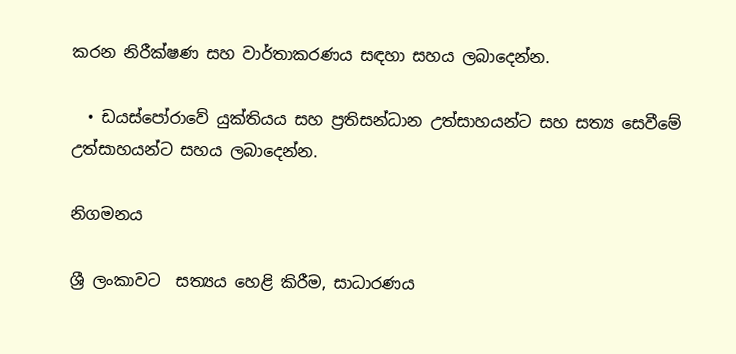කරන නිරීක්ෂණ සහ වාර්තාකරණය සඳහා සහය ලබාදෙන්න.

  • ඩයස්පෝරාවේ යුක්තියය සහ ප්‍රතිසන්ධාන උත්සාහයන්ට සහ සත්‍ය සෙවීමේ උත්සාහයන්ට සහය ලබාදෙන්න.

නිගමනය

ශ්‍රී ලංකාවට  සත්‍යය හෙළි කිරීම, සාධාරණය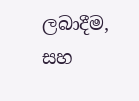ලබාදීම, සහ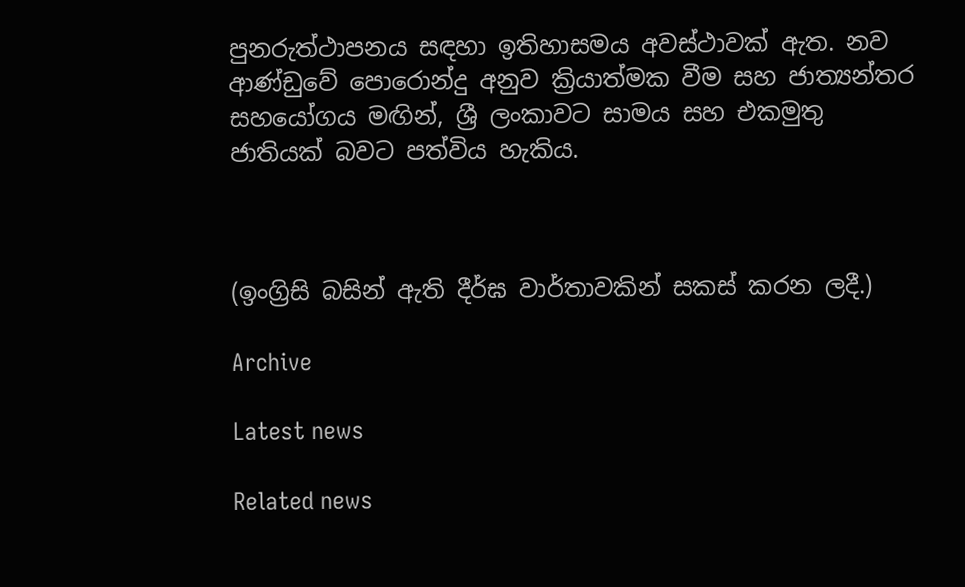පුනරුත්ථාපනය සඳහා ඉතිහාසමය අවස්ථාවක් ඇත. නව ආණ්ඩුවේ පොරොන්දු අනුව ක්‍රියාත්මක වීම සහ ජාත්‍යන්තර සහයෝගය මඟින්, ශ්‍රී ලංකාවට සාමය සහ එකමුතු ජාතියක් බවට පත්විය හැකිය.



(ඉංග්‍රිසි බසින් ඇති දීර්ඝ වාර්තාවකින් සකස් කරන ලදී.)

Archive

Latest news

Related news